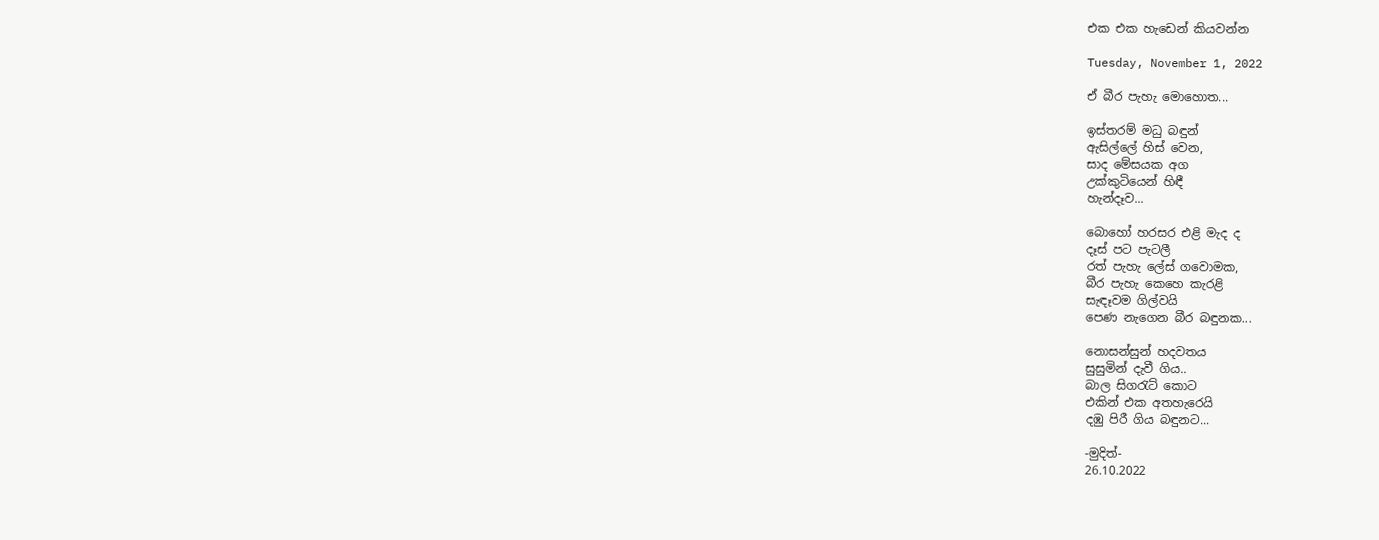එක එක හැඩෙන් කියවන්න

Tuesday, November 1, 2022

ඒ බීර පැහැ මොහොත...

ඉස්තරම් මධු බඳුන්
ඇසිල්ලේ හිස් වෙන,
සාද මේසයක අග
උක්කුටියෙන් හිඳී
හැන්දෑව...

බොහෝ හරසර එළි මැද ද
දෑස් පට පැටලී
රත් පැහැ ලේස් ගවොමක,
බීර පැහැ කෙහෙ කැරළි
සැඳෑවම ගිල්වයි
පෙණ නැගෙන බීර බඳුනක...

නොසන්සුන් හදවතය
සුසුමින් දැවී ගිය..
බාල සිගරැට් කොට
එකින් එක අතහැරෙයි
දඹු පිරී ගිය බඳුනට...

-මුදිත්-
26.10.2022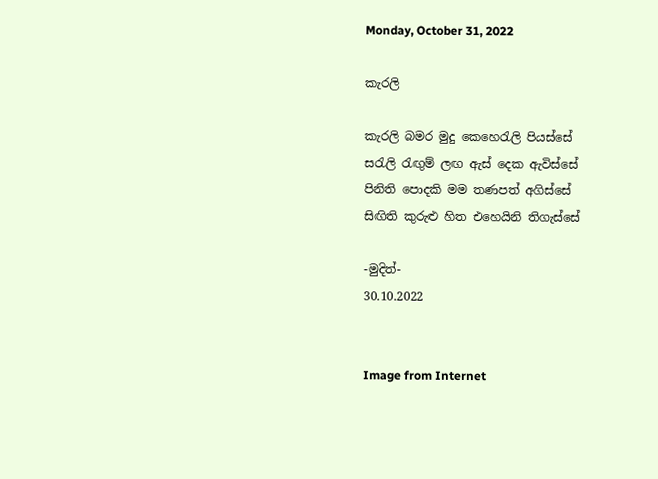Monday, October 31, 2022

කැරලි

කැරලි බමර මුදු කෙහෙරැලි පියස්සේ
සරැලි රැඟුම් ලඟ ඇස් දෙක ඇවිස්සේ
පිනිති පොදකි මම තණපත් අගිස්සේ
සිඟිති කුරුළු හිත එහෙයිනි තිගැස්සේ

-මුදිත්-
30.10.2022


Image from Internet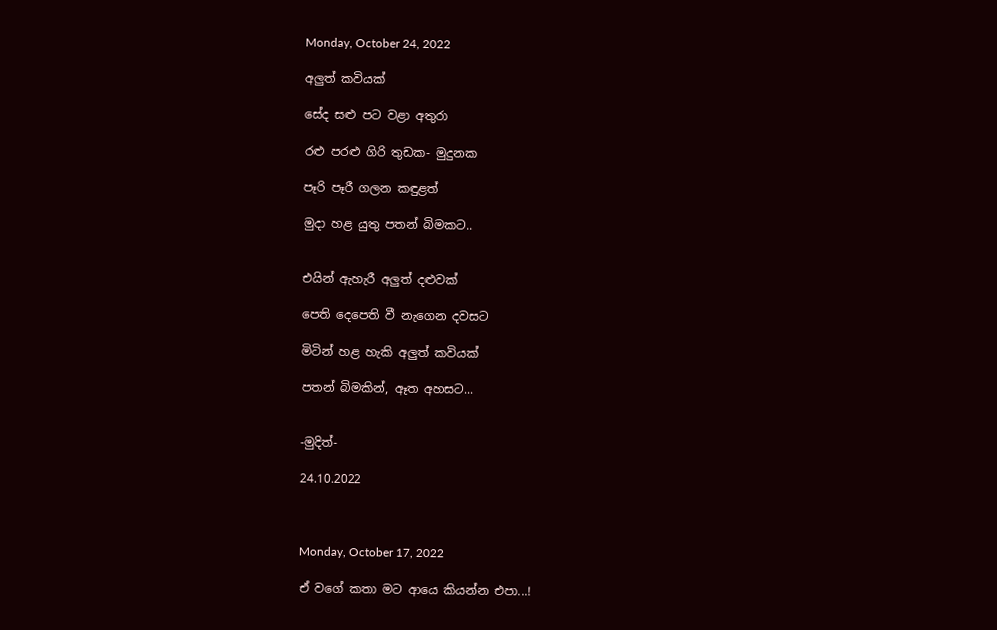Monday, October 24, 2022

අලුත් කවියක්

සේද සළු පට වළා අතුරා

රළු පරළු ගිරි තුඩක- මුදුනක

පෑරි පෑරී ගලන කඳුළත්

මුදා හළ යුතු පතන් බිමකට..


එයින් ඇහැරී අලුත් දළුවක්

පෙති දෙපෙති වී නැගෙන දවසට

මිටින් හළ හැකි අලුත් කවියක්

පතන් බිමකින්, ඈත අහසට...


-මුදිත්-

24.10.2022



Monday, October 17, 2022

ඒ වගේ කතා මට ආයෙ කියන්න එපා...!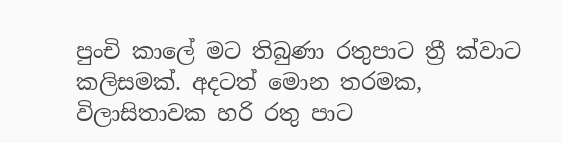පුංචි කාලේ මට තිබුණා රතුපාට ත්‍රී ක්වාට කලිසමක්. අදටත් මොන තරමක, විලාසිතාවක හරි රතු පාට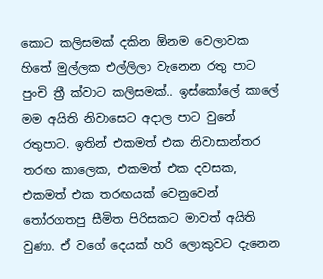කොට කලිසමක් දකින ඕනම වෙලාවක හිතේ මුල්ලක එල්ලිලා වැනෙන රතු පාට පුංචි ත්‍රී ක්වාට කලිසමක්.. ඉස්කෝලේ කාලේ මම අයිති නිවාසෙට අදාල පාට වුනේ රතුපාට. ඉතින් එකමත් එක නිවාසාන්තර තරඟ කාලෙක, එකමත් එක දවසක, එකමත් එක තරඟයක් වෙනුවෙන් තෝරගතපු සීමිත පිරිසකට මාවත් අයිති වුණා. ඒ වගේ දෙයක් හරි ලොකුවට දැනෙන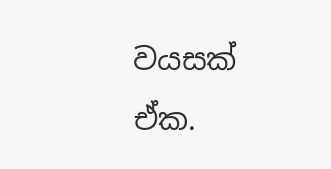වයසක් ඒක.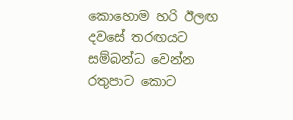කොහොම හරි ඊලඟ දවසේ තරඟයට සම්බන්ධ වෙන්න රතුපාට කොට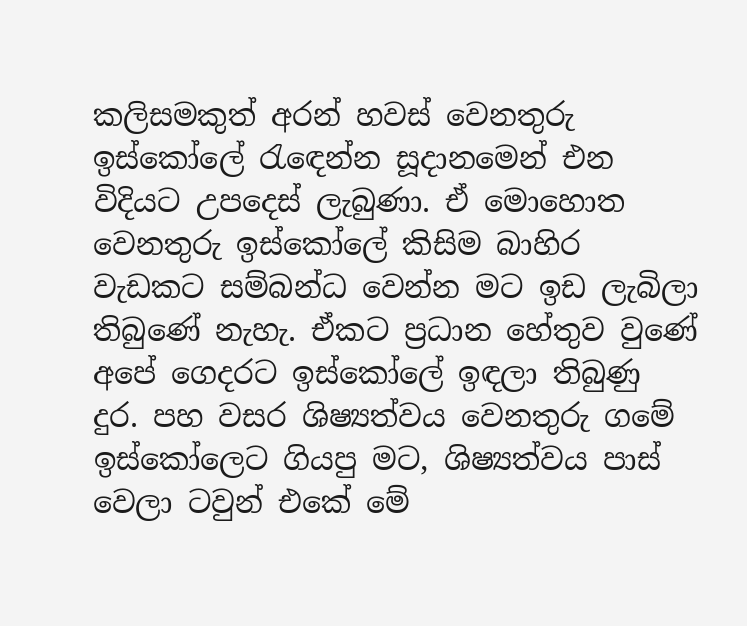කලිසමකුත් අරන් හවස් වෙනතුරු ඉස්කෝලේ රැඳෙන්න සූදානමෙන් එන විදියට උපදෙස් ලැබුණා. ඒ මොහොත වෙනතුරු ඉස්කෝලේ කිසිම බාහිර වැඩකට සම්බන්ධ වෙන්න මට ඉඩ ලැබිලා තිබුණේ නැහැ. ඒකට ප්‍රධාන හේතුව වුණේ අපේ ගෙදරට ඉස්කෝලේ ඉඳලා තිබුණු දුර. පහ වසර ශිෂ්‍යත්වය වෙනතුරු ගමේ ඉස්කෝලෙට ගියපු මට, ශිෂ්‍යත්වය පාස් වෙලා ටවුන් එකේ මේ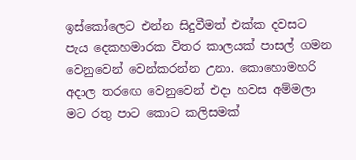ඉස්කෝලෙට එන්න සිදුවීමත් එක්ක දවසට පැය දෙකහමාරක විතර කාලයක් පාසල් ගමන වෙනුවෙන් වෙන්කරන්න උනා. කොහොමහරි අදාල තරඟෙ වෙනුවෙන් එදා හවස අම්මලා මට රතු පාට කොට කලිසමක්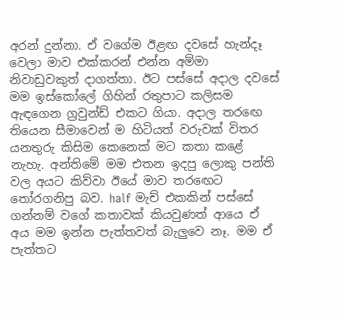අරන් දුන්නා. ඒ වගේම ඊළඟ දවසේ හැන්දෑ වෙලා මාව එක්කරන් එන්න අම්මා නිවාඩුවකුත් දාගත්තා. ඊට පස්සේ අදාල දවසේ මම ඉස්කෝලේ ගිහින් රතුපාට කලිසම ඇඳගෙන ග්‍රවුන්ඩ් එකට ගියා. අදාල තරඟෙ තියෙන සීමාවෙන් ම හිටියත් වරුවක් විතර යනතුරු කිසිම කෙනෙක් මට කතා කළේ නැහැ. අන්තිමේ මම එතන ඉදපු ලොකු පන්ති වල අයට කිව්වා ඊයේ මාව තරඟෙට තෝරගනිපු බව. half මැච් එකකින් පස්සේ ගන්නම් වගේ කතාවක් කියවුණත් ආයෙ ඒ අය මම ඉන්න පැත්තවත් බැලුවෙ නෑ. මම ඒ පැත්තට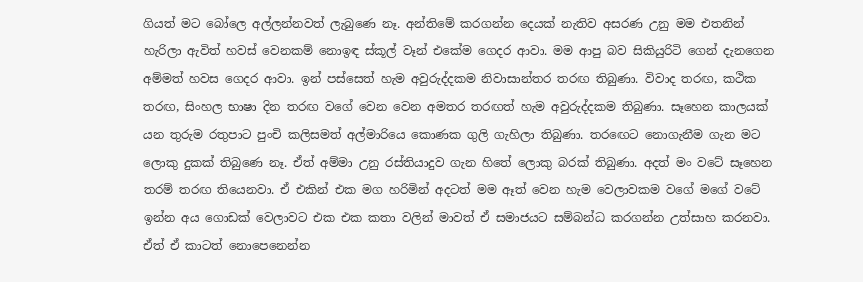ගියත් මට බෝලෙ අල්ලන්නවත් ලැබුණෙ නෑ. අන්තිමේ කරගන්න දෙයක් නැතිව අසරණ උනු මම එතනින් හැරිලා ඇවිත් හවස් වෙනකම් නොඉඳ ස්කූල් වෑන් එකේම ගෙදර ආවා. මම ආපු බව සිකියුරිටි ගෙන් දැනගෙන අම්මත් හවස ගෙදර ආවා. ඉන් පස්සෙත් හැම අවුරුද්දකම නිවාසාන්තර තරඟ තිබුණා. විවාද තරඟ, කථික තරඟ, සිංහල භාෂා දින තරඟ වගේ වෙන වෙන අමතර තරඟත් හැම අවුරුද්දකම තිබුණා. සෑහෙන කාලයක් යන තුරුම රතුපාට පුංචි කලිසමත් අල්මාරියෙ කොණක ගුලි ගැහිලා තිබුණා. තරඟෙට නොගැනීම ගැන මට ලොකු දුකක් තිබුණෙ නෑ. ඒත් අම්මා උනු රස්තියාදුව ගැන හිතේ ලොකු බරක් තිබුණා. අදත් මං වටේ සෑහෙන තරම් තරඟ තියෙනවා. ඒ එකින් එක මග හරිමින් අදටත් මම ඈත් වෙන හැම වෙලාවකම වගේ මගේ වටේ ඉන්න අය ගොඩක් වෙලාවට එක එක කතා වලින් මාවත් ඒ සමාජයට සම්බන්ධ කරගන්න උත්සාහ කරනවා. ඒත් ඒ කාටත් නොපෙනෙන්න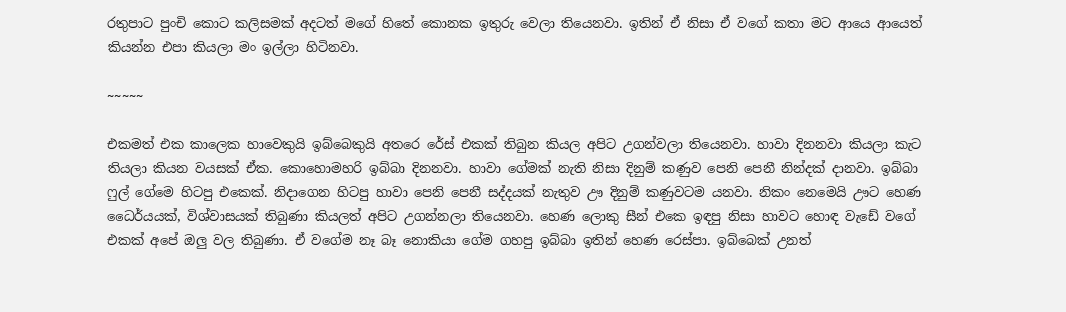රතුපාට පුංචි කොට කලිසමක් අදටත් මගේ හිතේ කොනක ඉතුරු වෙලා තියෙනවා. ඉතින් ඒ නිසා ඒ වගේ කතා මට ආයෙ ආයෙත් කියන්න එපා කියලා මං ඉල්ලා හිටිනවා.

~~~~~

එකමත් එක කාලෙක හාවෙකුයි ඉබ්බෙකුයි අතරෙ රේස් එකක් තිබුන කියල අපිට උගන්වලා තියෙනවා. හාවා දිනනවා කියලා කැට තියලා කියන වයසක් ඒක. කොහොමහරි ඉබ්බා දිනනවා. හාවා ගේමක් නැති නිසා දිනුම් කණුව පෙනි පෙනී නින්දක් දානවා. ඉබ්බා ෆුල් ගේමෙ හිටපු එකෙක්. නිදාගෙන හිටපු හාවා පෙනි පෙනී සද්දයක් නැතුව ඌ දිනුම් කණුවටම යනවා. නිකං නෙමෙයි ඌට හෙණ ධෛර්යයක්, විශ්වාසයක් තිබුණා කියලත් අපිට උගන්නලා තියෙනවා. හෙණ ලොකු සීන් එකෙ ඉඳපු නිසා හාවට හොඳ වැඩේ වගේ එකක් අපේ ඔලු වල තිබුණා. ඒ වගේම නෑ බෑ නොකියා ගේම ගහපු ඉබ්බා ඉතින් හෙණ රෙස්පා. ඉබ්බෙක් උනත්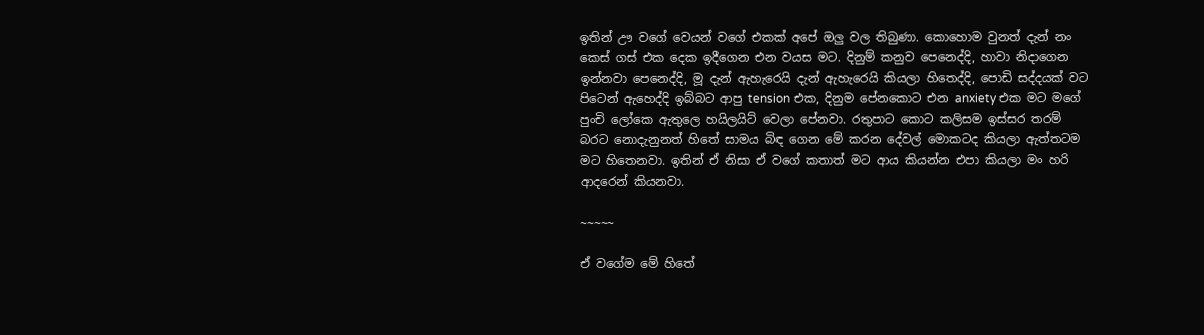ඉතින් ඌ වගේ වෙයන් වගේ එකක් අපේ ඔලු වල තිබුණා. කොහොම වුනත් දැන් නං කෙස් ගස් එක දෙක ඉදීගෙන එන වයස මට. දිනුම් කනුව පෙනෙද්දි, හාවා නිදාගෙන ඉන්නවා පෙනෙද්දි, මූ දැන් ඇහැරෙයි දැන් ඇහැරෙයි කියලා හිතෙද්දි, පොඩි සද්දයක් වට පිටෙන් ඇහෙද්දි ඉබ්බට ආපු tension එක, දිනුම පේනකොට එන anxiety එක මට මගේ පුංචි ලෝකෙ ඇතුලෙ හයිලයිට් වෙලා පේනවා. රතුපාට කොට කලිසම ඉස්සර තරම් බරට නොදැනුනත් හිතේ සාමය බිඳ ගෙන මේ කරන දේවල් මොකටද කියලා ඇත්තටම මට හිතෙනවා. ඉතින් ඒ නිසා ඒ වගේ කතාත් මට ආය කියන්න එපා කියලා මං හරි ආදරෙන් කියනවා.

~~~~~

ඒ වගේම මේ හිතේ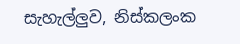සැහැල්ලුව, නිස්කලංක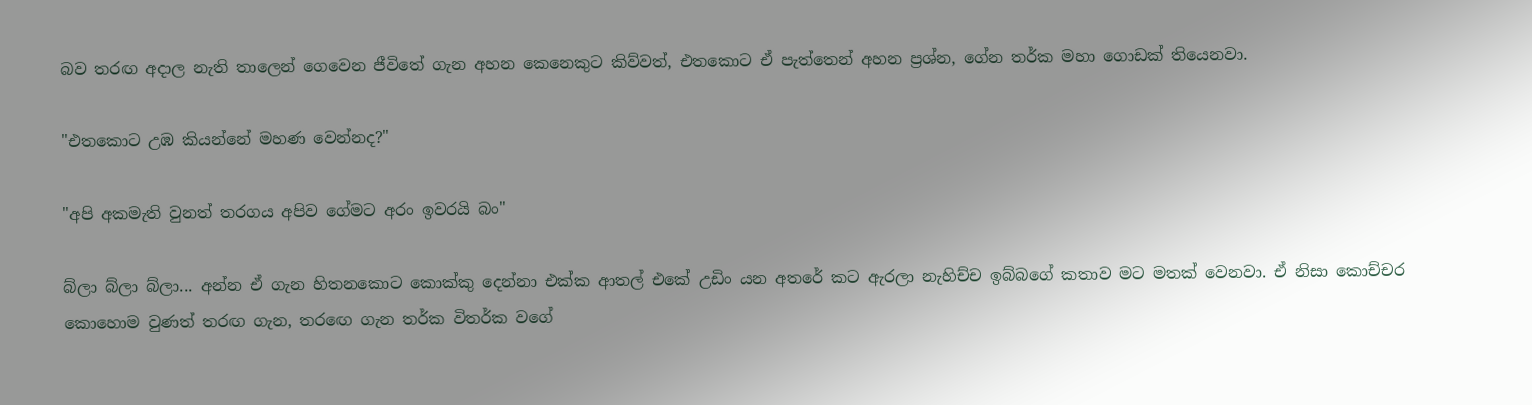බව තරඟ අදාල නැති තාලෙන් ගෙවෙන ජීවිතේ ගැන අහන කෙනෙකුට කිව්වත්, එතකොට ඒ පැත්තෙන් අහන ප්‍රශ්න, ගේන තර්ක මහා ගොඩක් තියෙනවා.

"එතකොට උඹ කියන්නේ මහණ වෙන්නද?"

"අපි අකමැති වුනත් තරගය අපිව ගේමට අරං ඉවරයි බං"

බ්ලා බ්ලා බ්ලා... අන්න ඒ ගැන හිතනකොට කොක්කු දෙන්නා එක්ක ආතල් එකේ උඩිං යන අතරේ කට ඇරලා නැහිච්ච ඉබ්බගේ කතාව මට මතක් වෙනවා. ඒ නිසා කොච්චර කොහොම වුණත් තරඟ ගැන, තරඟෙ ගැන තර්ක විතර්ක වගේ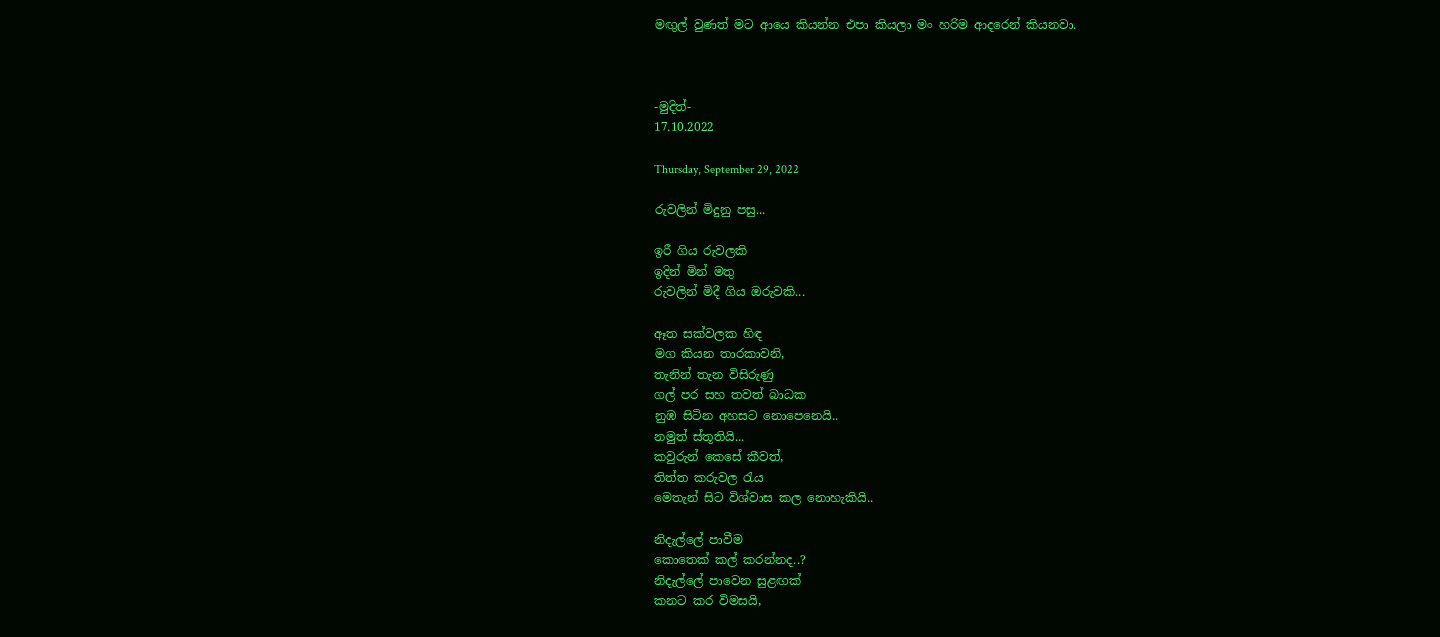මඟුල් වුණත් මට ආයෙ කියන්න එපා කියලා මං හරිම ආදරෙන් කියනවා.



-මුදිත්-
17.10.2022

Thursday, September 29, 2022

රුවලින් මිදුනු පසු...

ඉරී ගිය රුවලකි
ඉදින් මින් මතු
රුවලින් මිදී ගිය ඔරුවකි...

ඈත සක්වලක හිඳ
මග කියන තාරකාවනි,
තැනින් තැන විසිරුණු
ගල් පර සහ තවත් බාධක
නුඹ සිටින අහසට නොපෙනෙයි..
නමුත් ස්තූතියි...
කවුරුන් කෙසේ කීවත්,
තිත්ත කරුවල රැය
මෙතැන් සිට විශ්වාස කල නොහැකියි..

නිදැල්ලේ පාවීම
කොතෙක් කල් කරන්නද..?
නිදැල්ලේ පාවෙන සුළඟක්
කනට කර විමසයි,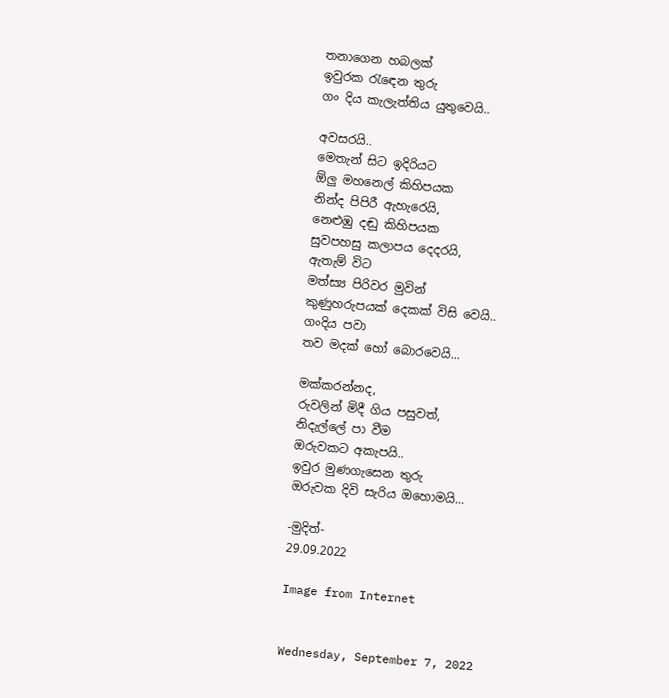තනාගෙන හබලක්
ඉවුරක රැඳෙන තුරු
ගං දිය කැලැත්තිය යුතුවෙයි..

අවසරයි..
මෙතැන් සිට ඉදිරියට
ඕලු මහනෙල් කිහිපයක
නින්ද පිපිරී ඇහැරෙයි,
නෙළුඹු දඬු කිහිපයක
සුවපහසු කලාපය දෙදරයි,
ඇතැම් විට
මත්ස්‍ය පිරිවර මුවින්
කුණුහරුපයක් දෙකක් විසි වෙයි..
ගංදිය පවා
තව මදක් හෝ බොරවෙයි...

මක්කරන්නද,
රුවලින් මිදී ගිය පසුවත්,
නිදැල්ලේ පා වීම
ඔරුවකට අකැපයි..
ඉවුර මුණගැසෙන තුරු
ඔරුවක දිවි සැරිය ඔහොමයි...

-මුදිත්-
29.09.2022

Image from Internet


Wednesday, September 7, 2022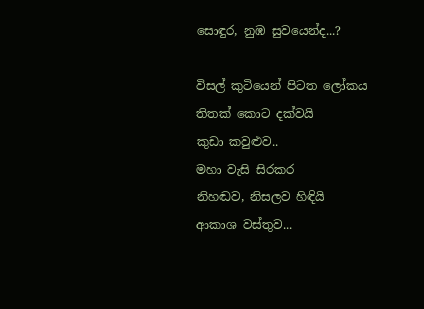සොඳුර, නුඹ සුවයෙන්ද...?

විසල් කුටියෙන් පිටත ලෝකය
තිතක් කොට දක්වයි
කුඩා කවුළුව..
මහා වැසි සිරකර
නිහඬව, නිසලව හිඳියි
ආකාශ වස්තුව...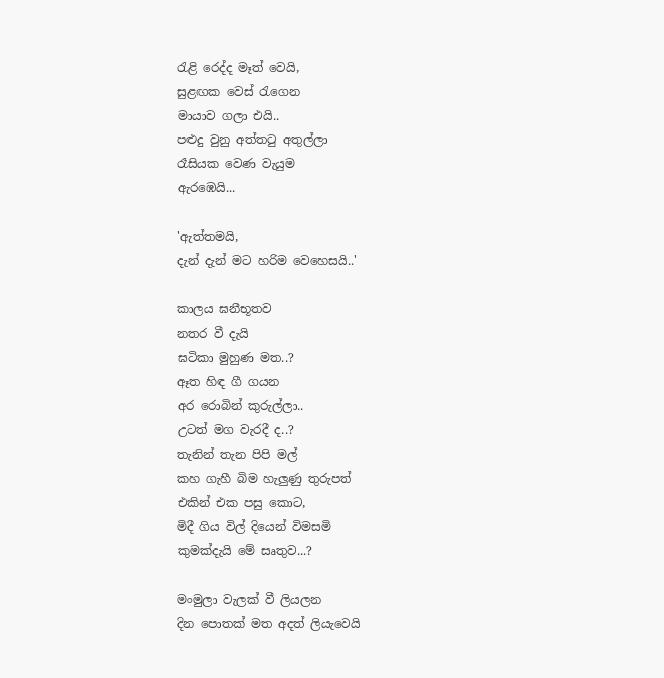රැළි රෙද්ද මෑත් වෙයි,
සුළඟක වෙස් රැගෙන
මායාව ගලා එයි..
පළුදු වුනු අත්තටු අතුල්ලා
රෑසියක වෙණ වැයුම
ඇරඹෙයි...

'ඇත්තමයි,
දැන් දැන් මට හරිම වෙහෙසයි..'

කාලය ඝනීභූතව
නතර වී දැයි
ඝටිකා මුහුණ මත..?
ඈත හිඳ ගී ගයන
අර රොබින් කුරුල්ලා..
උටත් මග වැරදී ද..?
තැනින් තැන පිපි මල්
කහ ගැහී බිම හැලුණු තුරුපත්
එකින් එක පසු කොට,
මිදී ගිය විල් දියෙන් විමසමි
කුමක්දැයි මේ සෘතුව...?

මංමුලා වැලක් වී ලියලන
දින පොතක් මත අදත් ලියැවෙයි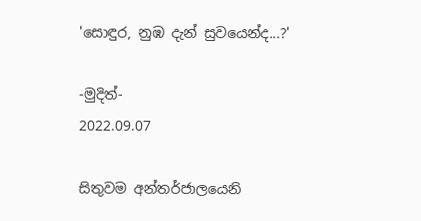'සොඳුර, නුඹ දැන් සුවයෙන්ද...?'

-මුදිත්-
2022.09.07

සිතුවම අන්තර්ජාලයෙනි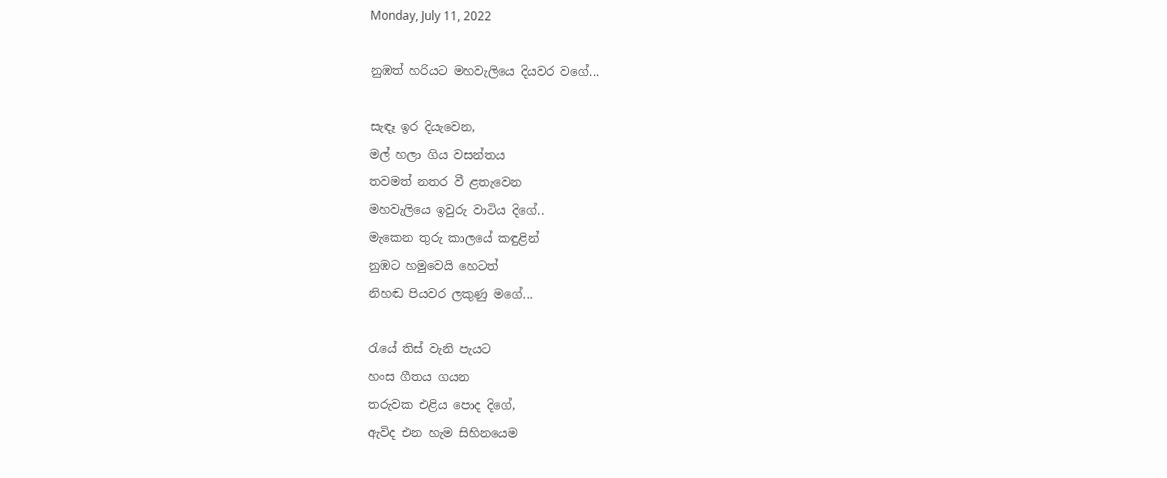Monday, July 11, 2022

නුඹත් හරියට මහවැලියෙ දියවර වගේ...

සැඳෑ ඉර දියැවෙන,
මල් හලා ගිය වසන්තය
තවමත් නතර වී ළතැවෙන
මහවැලියෙ ඉවුරු වාටිය දිගේ..
මැකෙන තුරු කාලයේ කඳුළින්
නුඹට හමුවෙයි හෙටත්
නිහඬ පියවර ලකුණු මගේ...

රැයේ තිස් වැනි පැයට
හංස ගීතය ගයන
තරුවක එළිය පොද දිගේ,
ඇවිද එන හැම සිහිනයෙම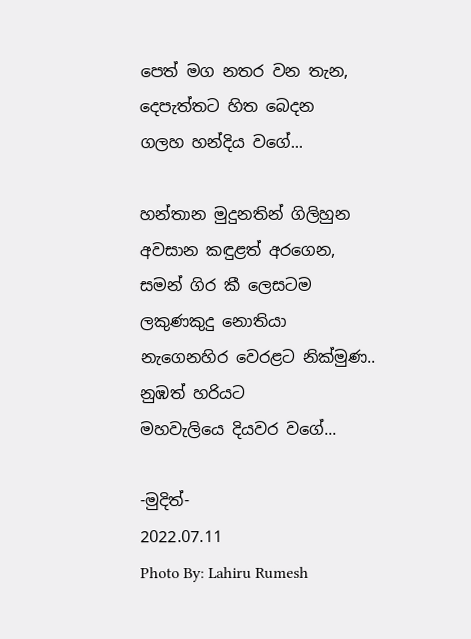පෙත් මග නතර වන තැන,
දෙපැත්තට හිත බෙදන
ගලහ හන්දිය වගේ...

හන්තාන මුදුනතින් ගිලිහුන
අවසාන කඳුළත් අරගෙන,
සමන් ගිර කී ලෙසටම
ලකුණකුදු නොතියා
නැගෙනහිර වෙරළට නික්මුණ..
නුඹත් හරියට
මහවැලියෙ දියවර වගේ...

-මුදිත්-
2022.07.11
Photo By: Lahiru Rumesh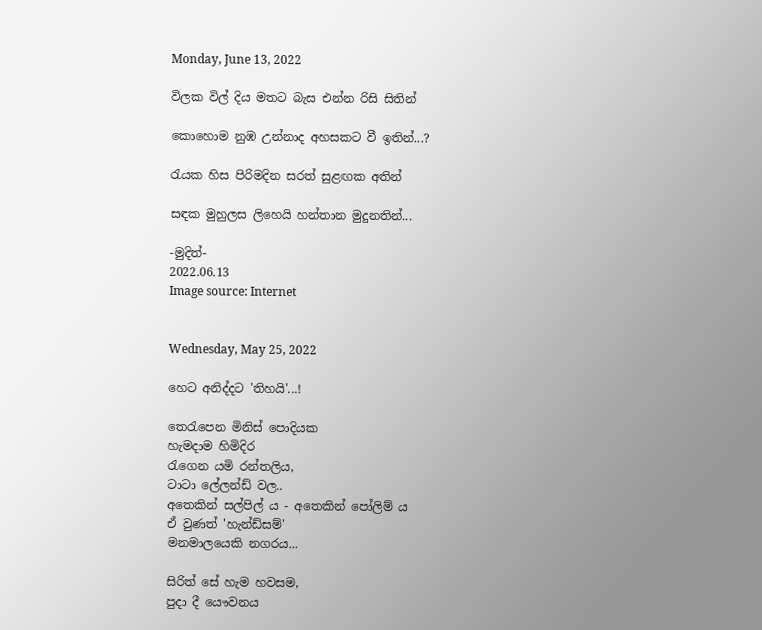Monday, June 13, 2022

විලක විල් දිය මතට බැස එන්න රිසි සිතින්

කොහොම නුඹ උන්නාද අහසකට වී ඉතින්...?

රැයක හිස පිරිමදින සරත් සුළඟක අතින්

සඳක මුහුලස ලිහෙයි හන්තාන මුදුනතින්...

-මුදිත්-
2022.06.13
Image source: Internet


Wednesday, May 25, 2022

හෙට අනිද්දට 'තිහයි'...!

තෙරැපෙන මිනිස් පොදියක
හැමදාම හිමිදිර
රැගෙන යමි රන්තලිය,
ටාටා ලේලන්ඩ් වල..
අතෙකින් සල්පිල් ය - අතෙකින් පෝලිම් ය
ඒ වුණත් 'හැන්ඩ්සම්'
මනමාලයෙකි නගරය...

සිරිත් සේ හැම හවසම,
පුදා දී යෞවනය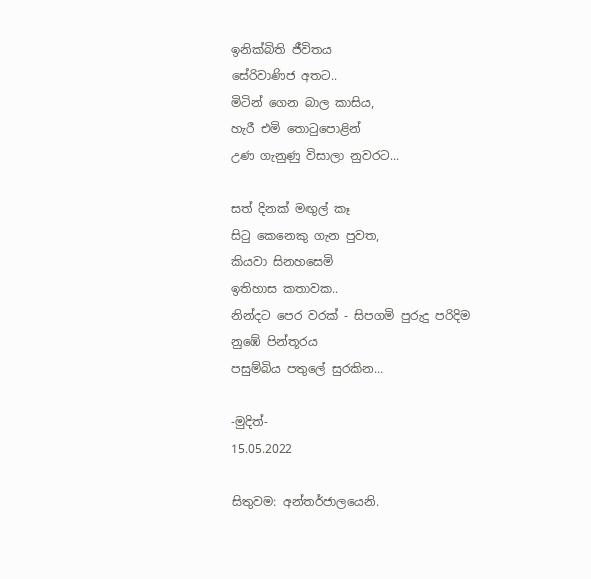ඉනික්බිති ජීවිතය
සේරිවාණිජ අතට..
මිටින් ගෙන බාල කාසිය,
හැරී එමි තොටුපොළින්
උණ ගැනුණු විසාලා නුවරට...

සත් දිනක් මඟුල් කෑ
සිටු කෙනෙකු ගැන පුවත,
කියවා සිනහසෙමි
ඉතිහාස කතාවක..
නින්දට පෙර වරක් - සිපගමි පුරුදු පරිදිම
නුඹේ පින්තූරය
පසුම්බිය පතුලේ සුරකින...

-මුදිත්-
15.05.2022

සිතුවම: අන්තර්ජාලයෙනි.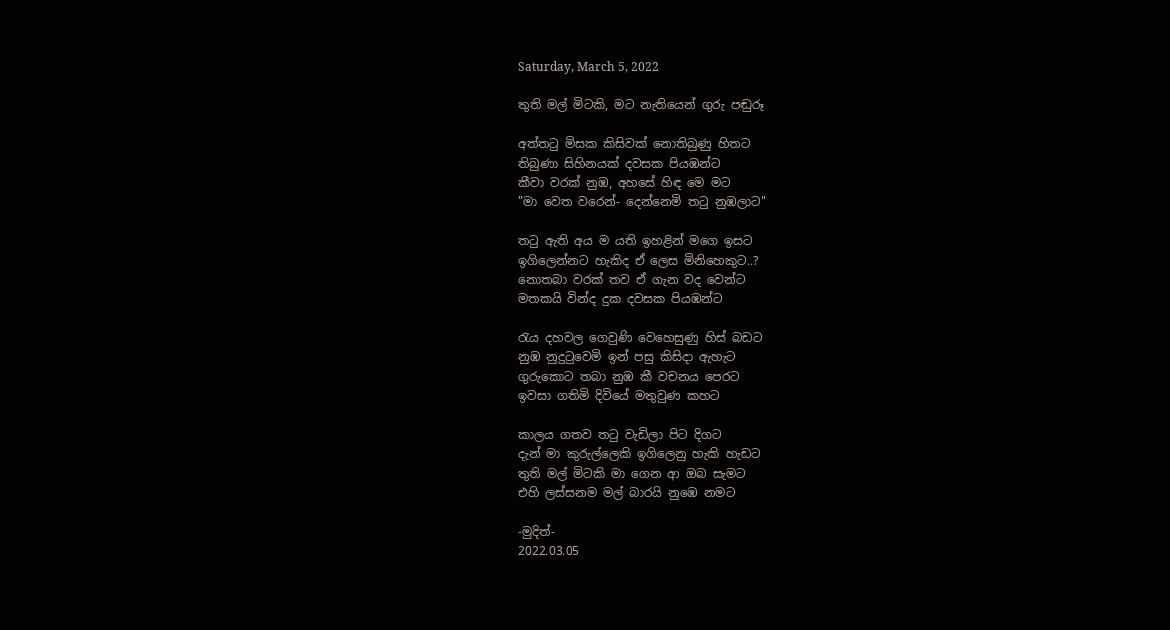Saturday, March 5, 2022

තුති මල් මිටකි, මට නැතියෙන් ගුරු පඬුරූ

අත්තටු මිසක කිසිවක් නොතිබුණු හිතට
තිබුණා සිහිනයක් දවසක පියඹන්ට
කීවා වරක් නුඹ, අහසේ හිඳ මෙ මට
"මා වෙත වරෙන්- දෙන්නෙමි තටු නුඹලාට"

තටු ඇති අය ම යති ඉහළින් මගෙ ඉසට
ඉගිලෙන්නට හැකිද ඒ ලෙස මිනිහෙකුට..?
නොතබා වරක් තව ඒ ගැන වද වෙන්ට
මතකයි වින්ද දුක දවසක පියඹන්ට

රැය දහවල ගෙවුණි වෙහෙසුණු හිස් බඩට
නුඹ නුදුටුවෙමි ඉන් පසු කිසිදා ඇහැට
ගුරුකොට තබා නුඹ කී වචනය පෙරට
ඉවසා ගතිමි දිවියේ මතුවුණ කහට

කාලය ගතව තටු වැඩිලා පිට දිගට
දැන් මා කුරුල්ලෙකි ඉගිලෙනු හැකි හැඩට
තුති මල් මිටකි මා ගෙන ආ ඔබ සැමට
එහි ලස්සනම මල් බාරයි නුඹෙ නමට

-මුදිත්-
2022.03.05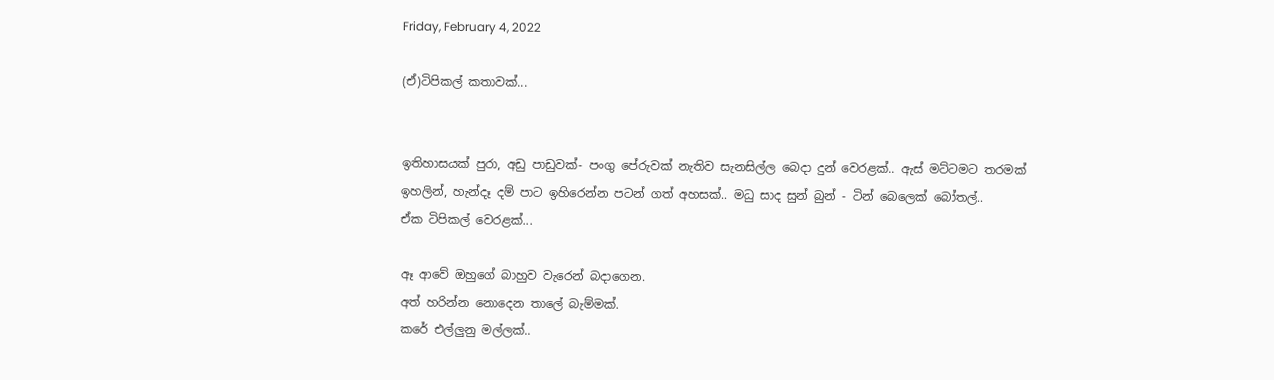Friday, February 4, 2022

(ඒ)ටිපිකල් කතාවක්...


ඉතිහාසයක් පුරා, අඩු පාඩුවක්- පංගු පේරුවක් නැතිව සැනසිල්ල බෙදා දුන් වෙරළක්.. ඇස් මට්ටමට තරමක් ඉහලින්, හැන්දෑ දම් පාට ඉහිරෙන්න පටන් ගත් අහසක්.. මධු සාද සුන් බුන් - ටින් බෙලෙක් බෝතල්..
ඒක ටිපිකල් වෙරළක්...

ඈ ආවේ ඔහුගේ බාහුව වැරෙන් බදාගෙන.
අත් හරින්න නොදෙන තාලේ බැම්මක්.
කරේ එල්ලුනු මල්ලක්..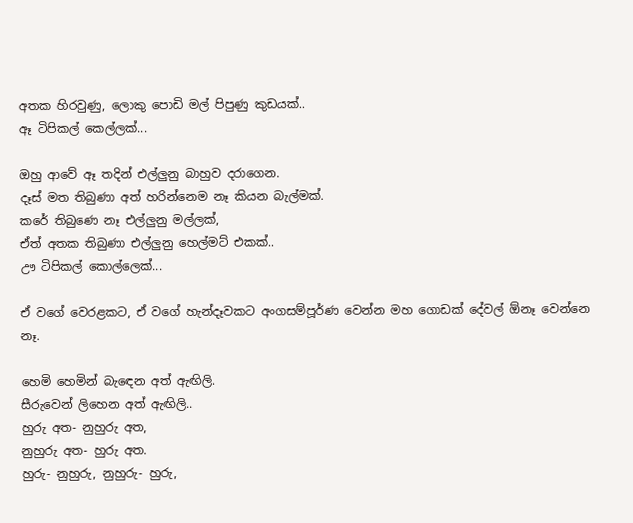අතක හිරවුණු, ලොකු පොඩි මල් පිපුණු කුඩයක්..
ඈ ටිපිකල් කෙල්ලක්...

ඔහු ආවේ ඈ තදින් එල්ලුනු බාහුව දරාගෙන.
දෑස් මත තිබුණා අත් හරින්නෙම නෑ කියන බැල්මක්.
කරේ තිබුණෙ නෑ එල්ලුනු මල්ලක්,
ඒත් අතක තිබුණා එල්ලුනු හෙල්මට් එකක්..
ඌ ටිපිකල් කොල්ලෙක්...

ඒ වගේ වෙරළකට, ඒ වගේ හැන්දෑවකට අංගසම්පූර්ණ වෙන්න මහ ගොඩක් දේවල් ඕනෑ වෙන්නෙ නෑ.

හෙමි හෙමින් බැඳෙන අත් ඇඟිලි.
සීරුවෙන් ලිහෙන අත් ඇඟිලි..
හුරු අත- නුහුරු අත,
නුහුරු අත- හුරු අත.
හුරු- නුහුරු, නුහුරු- හුරු,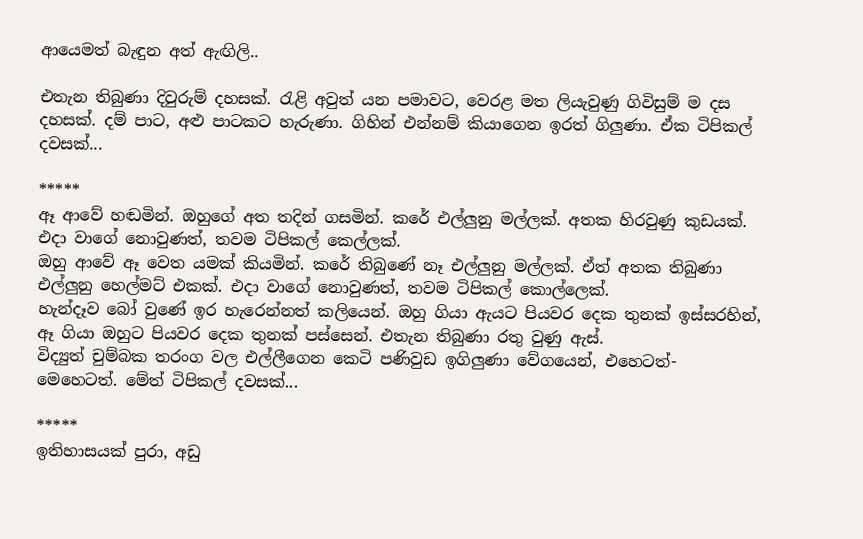ආයෙමත් බැඳුන අත් ඇඟිලි..

එතැන තිබුණා දිවුරුම් දහසක්. රැළි අවුත් යන පමාවට, වෙරළ මත ලියැවුණු ගිවිසුම් ම දස දහසක්. දම් පාට, අළු පාටකට හැරුණා. ගිහින් එන්නම් කියාගෙන ඉරත් ගිලුණා. ඒක ටිපිකල් දවසක්...

*****
ඈ ආවේ හඬමින්. ඔහුගේ අත තදින් ගසමින්. කරේ එල්ලුනු මල්ලක්. අතක හිරවුණු කුඩයක්. එදා වාගේ නොවුණත්, තවම ටිපිකල් කෙල්ලක්.
ඔහු ආවේ ඈ වෙත යමක් කියමින්. කරේ තිබුණේ නෑ එල්ලුනු මල්ලක්. ඒත් අතක තිබුණා එල්ලුනු හෙල්මට් එකක්. එදා වාගේ නොවුණත්, තවම ටිපිකල් කොල්ලෙක්.
හැන්දෑව බෝ වුණේ ඉර හැරෙන්නත් කලියෙන්. ඔහු ගියා ඇයට පියවර දෙක තුනක් ඉස්සරහින්, ඈ ගියා ඔහුට පියවර දෙක තුනක් පස්සෙන්. එතැන තිබුණා රතු වුණු ඇස්.
විද්‍යුත් චුම්බක තරංග වල එල්ලීගෙන කෙටි පණිවුඩ ඉගිලුණා වේගයෙන්, එහෙටත්- මෙහෙටත්. මේත් ටිපිකල් දවසක්...

*****
ඉතිහාසයක් පුරා, අඩු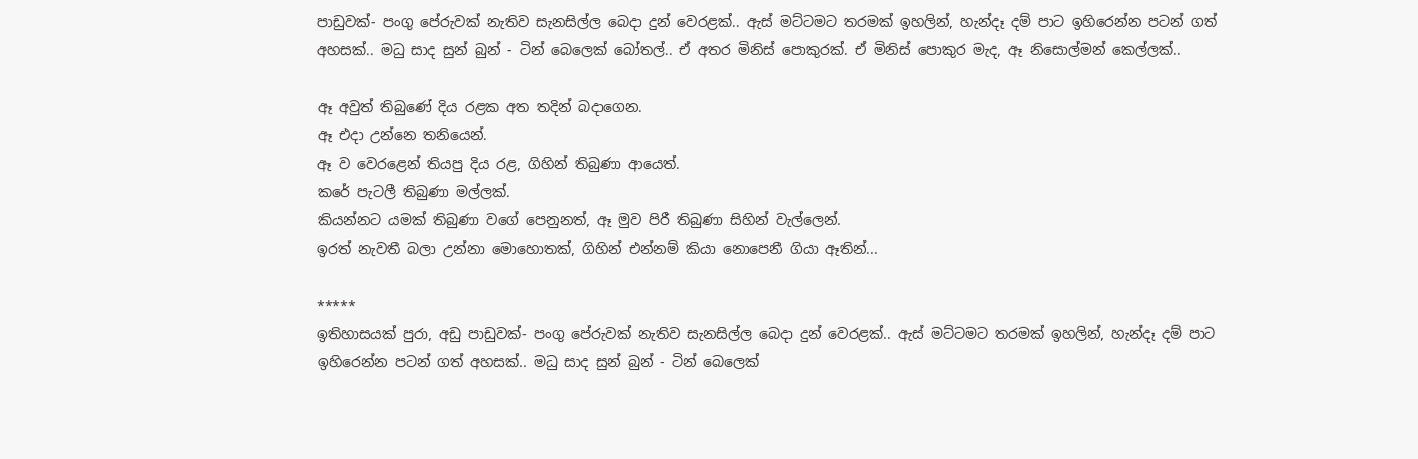පාඩුවක්- පංගු පේරුවක් නැතිව සැනසිල්ල බෙදා දුන් වෙරළක්.. ඇස් මට්ටමට තරමක් ඉහලින්, හැන්දෑ දම් පාට ඉහිරෙන්න පටන් ගත් අහසක්.. මධු සාද සුන් බුන් - ටින් බෙලෙක් බෝතල්.. ඒ අතර මිනිස් පොකුරක්. ඒ මිනිස් පොකුර මැද, ඈ නිසොල්මන් කෙල්ලක්..

ඈ අවුත් තිබුණේ දිය රළක අත තදින් බදාගෙන.
ඈ එදා උන්නෙ තනියෙන්.
ඈ ව වෙරළෙන් තියපු දිය රළ, ගිහින් තිබුණා ආයෙත්.
කරේ පැටලී තිබුණා මල්ලක්.
කියන්නට යමක් තිබුණා වගේ පෙනුනත්, ඈ මුව පිරී තිබුණා සිහින් වැල්ලෙන්.
ඉරත් නැවතී බලා උන්නා මොහොතක්, ගිහින් එන්නම් කියා නොපෙනී ගියා ඈතින්...

*****
ඉතිහාසයක් පුරා, අඩු පාඩුවක්- පංගු පේරුවක් නැතිව සැනසිල්ල බෙදා දුන් වෙරළක්.. ඇස් මට්ටමට තරමක් ඉහලින්, හැන්දෑ දම් පාට ඉහිරෙන්න පටන් ගත් අහසක්.. මධු සාද සුන් බුන් - ටින් බෙලෙක්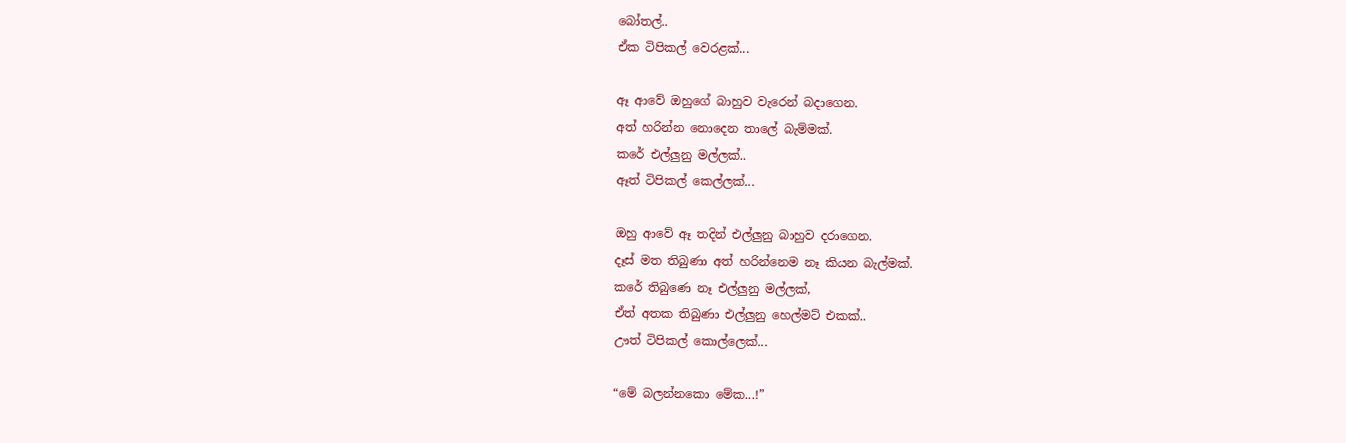බෝතල්..
ඒක ටිපිකල් වෙරළක්...

ඈ ආවේ ඔහුගේ බාහුව වැරෙන් බදාගෙන.
අත් හරින්න නොදෙන තාලේ බැම්මක්.
කරේ එල්ලුනු මල්ලක්..
ඈත් ටිපිකල් කෙල්ලක්...

ඔහු ආවේ ඈ තදින් එල්ලුනු බාහුව දරාගෙන.
දෑස් මත තිබුණා අත් හරින්නෙම නෑ කියන බැල්මක්.
කරේ තිබුණෙ නෑ එල්ලුනු මල්ලක්,
ඒත් අතක තිබුණා එල්ලුනු හෙල්මට් එකක්..
ඌත් ටිපිකල් කොල්ලෙක්...

“මේ බලන්නකො මේක...!”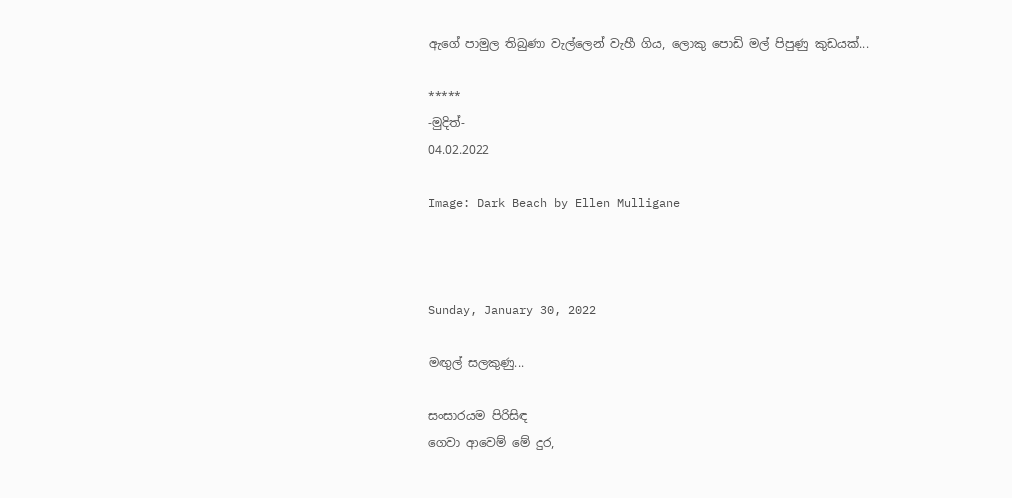ඇගේ පාමුල තිබුණා වැල්ලෙන් වැහී ගිය, ලොකු පොඩි මල් පිපුණු කුඩයක්...

*****
-මුදිත්-
04.02.2022

Image: Dark Beach by Ellen Mulligane



Sunday, January 30, 2022

මඟුල් සලකුණු...

සංසාරයම පිරිසිඳ
ගෙවා ආවෙම් මේ දුර,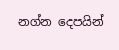නග්න දෙපයින්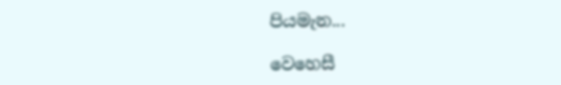පියමැන...

වෙහෙසී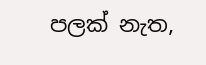පලක් නැත,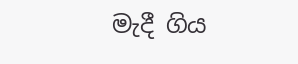මැදී ගිය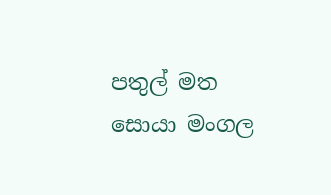පතුල් මත
සොයා මංගල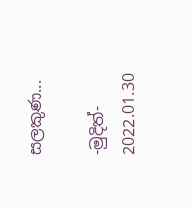සලකුණ...

-මුදිත්-
2022.01.30